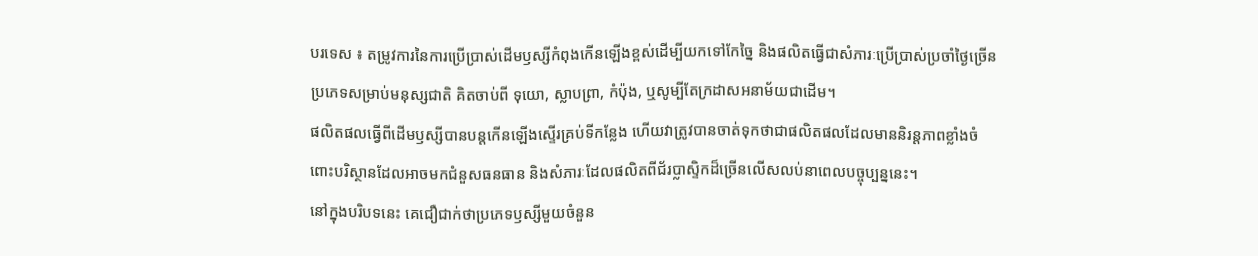បរទេស ៖ តម្រូវការនៃការប្រើប្រាស់ដើមឫស្សីកំពុងកើនឡើងខ្ពស់ដើម្បីយកទៅកែច្នៃ និងផលិតធ្វើជាសំភារៈប្រើប្រាស់ប្រចាំថ្ងៃច្រើនប្រភេទសម្រាប់មនុស្សជាតិ គិតចាប់ពី ទុយោ, ស្លាបព្រា, កំប៉ុង, ឬសូម្បីតែក្រដាសអនាម័យជាដើម។
ផលិតផលធ្វើពីដើមឫស្សីបានបន្តកើនឡើងស្ទើរគ្រប់ទីកន្លែង ហើយវាត្រូវបានចាត់ទុកថាជាផលិតផលដែលមាននិរន្តភាពខ្លាំងចំពោះបរិស្ថានដែលអាចមកជំនួសធនធាន និងសំភារៈដែលផលិតពីជ័រប្លាស្ទិកដ៏ច្រើនលើសលប់នាពេលបច្ចុប្បន្ននេះ។
នៅក្នុងបរិបទនេះ គេជឿជាក់ថាប្រភេទឫស្សីមួយចំនួន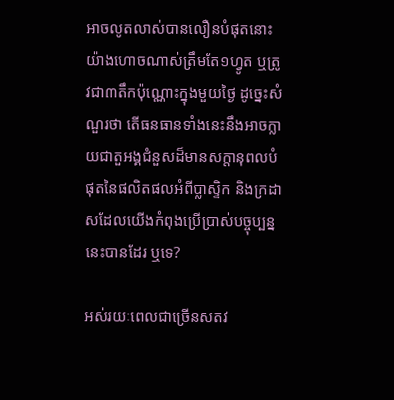អាចលូតលាស់បានលឿនបំផុតនោះយ៉ាងហោចណាស់ត្រឹមតែ១ហ្វូត ឬត្រូវជា៣តឹកប៉ុណ្ណោះក្នុងមួយថ្ងៃ ដូច្នេះសំណួរថា តើធនធានទាំងនេះនឹងអាចក្លាយជាតួអង្គជំនួសដ៏មានសក្តានុពលបំផុតនៃផលិតផលអំពីប្លាស្ទិក និងក្រដាសដែលយើងកំពុងប្រើប្រាស់បច្ចុប្បន្ននេះបានដែរ ឬទេ?

អស់រយៈពេលជាច្រើនសតវ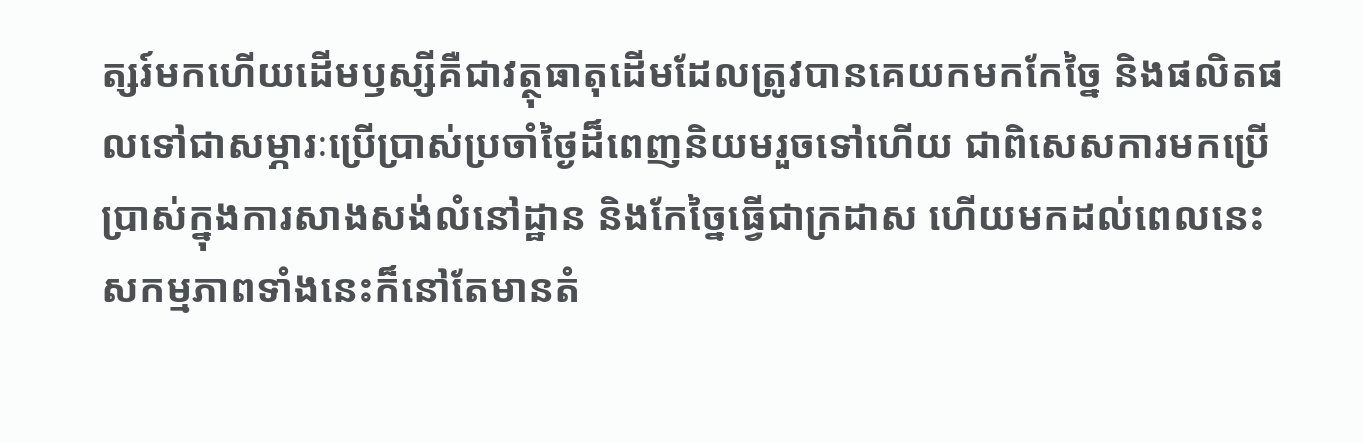ត្សរ៍មកហើយដើមឫស្សីគឺជាវត្ថុធាតុដើមដែលត្រូវបានគេយកមកកែច្នៃ និងផលិតផលទៅជាសម្ភារៈប្រើប្រាស់ប្រចាំថ្ងៃដ៏ពេញនិយមរួចទៅហើយ ជាពិសេសការមកប្រើប្រាស់ក្នុងការសាងសង់លំនៅដ្ឋាន និងកែច្នៃធ្វើជាក្រដាស ហើយមកដល់ពេលនេះ សកម្មភាពទាំងនេះក៏នៅតែមានតំ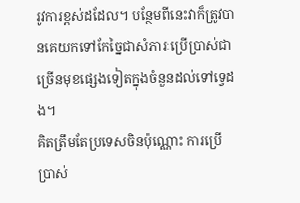រូវការខ្ពស់ដដែល។ បន្ថែមពីនេះវាក៏ត្រូវបានគេយកទៅកែច្នៃជាសំភារៈប្រើប្រាស់ជាច្រើនមុខផ្សេងទៀតក្នុងចំនួនដល់ទៅទ្វេដង។
គិតត្រឹមតែប្រទេសចិនប៉ុណ្ណោះ ការប្រើប្រាស់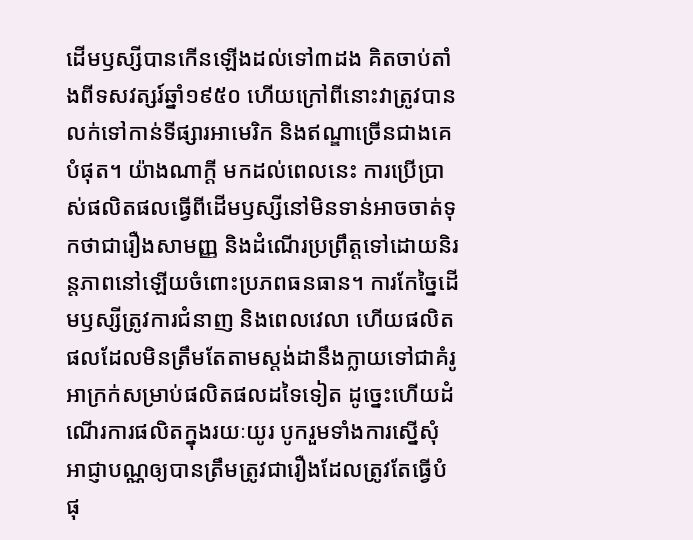ដើមឫស្សីបានកើនឡើងដល់ទៅ៣ដង គិតចាប់តាំងពីទសវត្សរ៍ឆ្នាំ១៩៥០ ហើយក្រៅពីនោះវាត្រូវបានលក់ទៅកាន់ទីផ្សារអាមេរិក និងឥណ្ឌាច្រើនជាងគេបំផុត។ យ៉ាងណាក្តី មកដល់ពេលនេះ ការប្រើប្រាស់ផលិតផលធ្វើពីដើមឫស្សីនៅមិនទាន់អាចចាត់ទុកថាជារឿងសាមញ្ញ និងដំណើរប្រព្រឹត្តទៅដោយនិរន្តភាពនៅឡើយចំពោះប្រភពធនធាន។ ការកែច្នៃដើមឫស្សីត្រូវការជំនាញ និងពេលវេលា ហើយផលិតផលដែលមិនត្រឹមតែតាមស្តង់ដានឹងក្លាយទៅជាគំរូអាក្រក់សម្រាប់ផលិតផលដទៃទៀត ដូច្នេះហើយដំណើរការផលិតក្នុងរយៈយូរ បូករួមទាំងការស្នើសុំអាជ្ញាបណ្ណឲ្យបានត្រឹមត្រូវជារឿងដែលត្រូវតែធ្វើបំផុ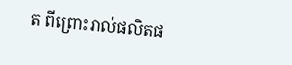ត ពីព្រោះរាល់ផលិតផ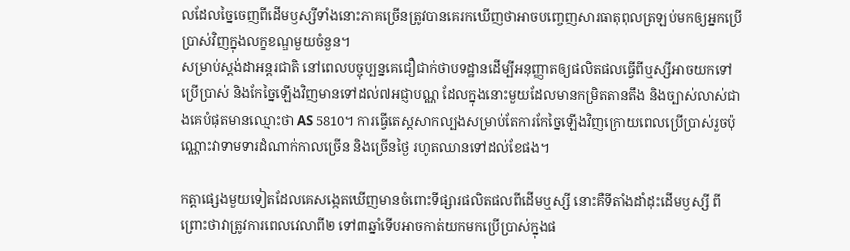លដែលច្នៃចេញពីដើមឫស្សីទាំងនោះភាគច្រើនត្រូវបានគេរកឃើញថាអាចបញ្ចេញសារធាតុពុលត្រឡប់មកឲ្យអ្នកប្រើប្រាស់វិញក្នុងលក្ខខណ្ឌមួយចំនួន។
សម្រាប់ស្តង់ដាអន្តរជាតិ នៅពេលបច្ចុប្បន្នគេជឿជាក់ថាបទដ្ឋានដើម្បីអនុញ្ញាតឲ្យផលិតផលធ្វើពីឬស្សីអាចយកទៅប្រើប្រាស់ និងកែច្នៃឡើងវិញមានទៅដល់៧អជ្ញាបណ្ណ ដែលក្នុងនោះមួយដែលមានកម្រិតតានតឹង និងច្បាស់លាស់ជាងគេបំផុតមានឈ្មោះថា AS 5810។ ការធ្វើតេស្តសាកល្បងសម្រាប់តែការកែច្នៃឡើងវិញក្រោយពេលប្រើប្រាស់រួចប៉ុណ្ណោះវាទាមទារដំណាក់កាលច្រើន និងច្រើនថ្ងៃ រហូតឈានទៅដល់ខែផង។

កត្តាផ្សេងមួយទៀតដែលគេសង្កេតឃើញមានចំពោះទីផ្សារផលិតផលពីដើមឬស្សី នោះគឺទីតាំងដាំដុះដើមឫស្សី ពីព្រោះថាវាត្រូវការពេលវេលាពី២ ទៅ៣ឆ្នាំទើបអាចកាត់យកមកប្រើប្រាស់ក្នុងផ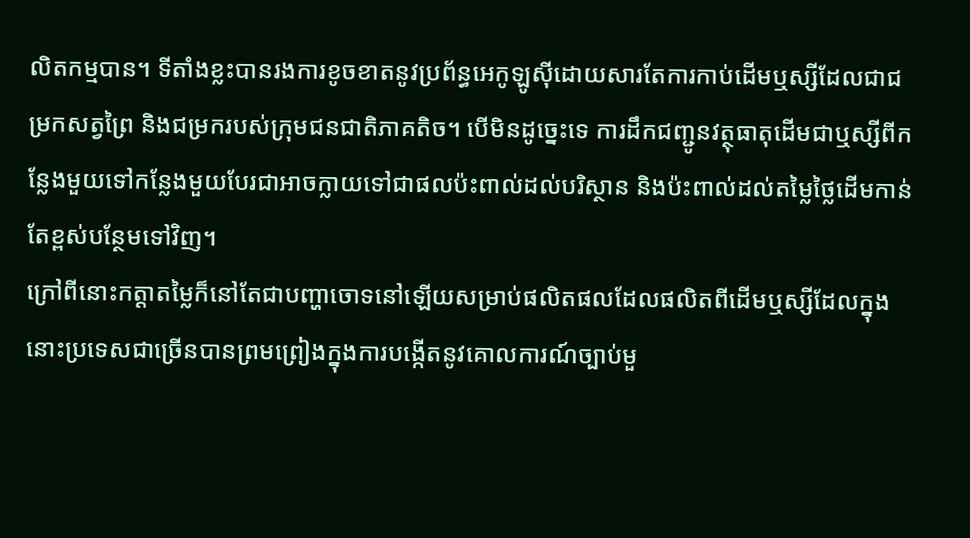លិតកម្មបាន។ ទីតាំងខ្លះបានរងការខូចខាតនូវប្រព័ន្ធអេកូឡូស៊ីដោយសារតែការកាប់ដើមឬស្សីដែលជាជម្រកសត្វព្រៃ និងជម្រករបស់ក្រុមជនជាតិភាគតិច។ បើមិនដូច្នេះទេ ការដឹកជញ្ជូនវត្ថុធាតុដើមជាឬស្សីពីកន្លែងមួយទៅកន្លែងមួយបែរជាអាចក្លាយទៅជាផលប៉ះពាល់ដល់បរិស្ថាន និងប៉ះពាល់ដល់តម្លៃថ្លៃដើមកាន់តែខ្ពស់បន្ថែមទៅវិញ។
ក្រៅពីនោះកត្តាតម្លៃក៏នៅតែជាបញ្ហាចោទនៅឡើយសម្រាប់ផលិតផលដែលផលិតពីដើមឬស្សីដែលក្នុងនោះប្រទេសជាច្រើនបានព្រមព្រៀងក្នុងការបង្កើតនូវគោលការណ៍ច្បាប់មួ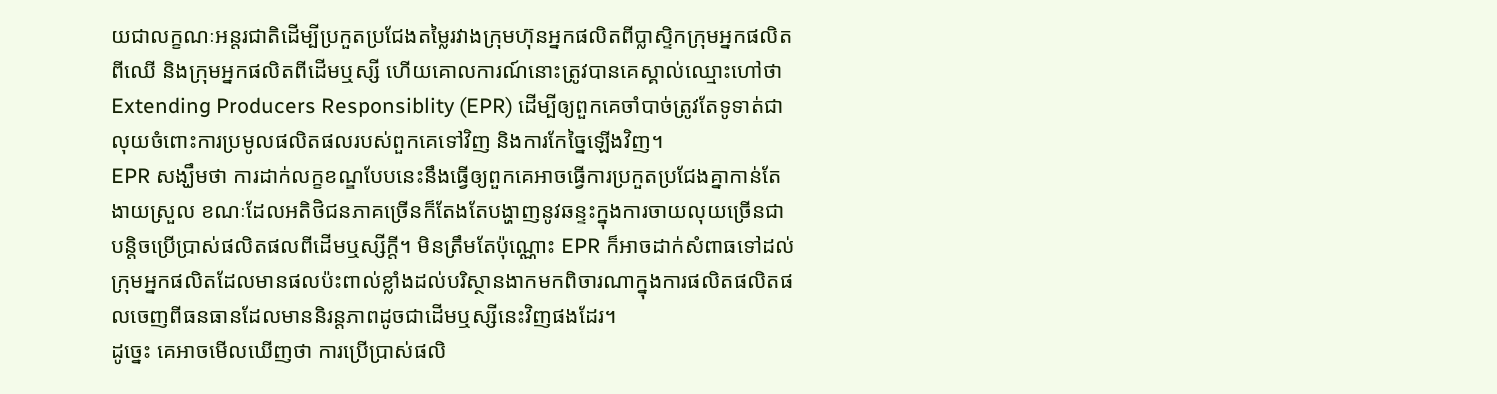យជាលក្ខណៈអន្តរជាតិដើម្បីប្រកួតប្រជែងតម្លៃរវាងក្រុមហ៊ុនអ្នកផលិតពីប្លាស្ទិកក្រុមអ្នកផលិតពីឈើ និងក្រុមអ្នកផលិតពីដើមឬស្សី ហើយគោលការណ៍នោះត្រូវបានគេស្គាល់ឈ្មោះហៅថា Extending Producers Responsiblity (EPR) ដើម្បីឲ្យពួកគេចាំបាច់ត្រូវតែទូទាត់ជាលុយចំពោះការប្រមូលផលិតផលរបស់ពួកគេទៅវិញ និងការកែច្នៃឡើងវិញ។
EPR សង្ឃឹមថា ការដាក់លក្ខខណ្ឌបែបនេះនឹងធ្វើឲ្យពួកគេអាចធ្វើការប្រកួតប្រជែងគ្នាកាន់តែងាយស្រួល ខណៈដែលអតិថិជនភាគច្រើនក៏តែងតែបង្ហាញនូវឆន្ទះក្នុងការចាយលុយច្រើនជាបន្តិចប្រើប្រាស់ផលិតផលពីដើមឬស្សីក្តី។ មិនត្រឹមតែប៉ុណ្ណោះ EPR ក៏អាចដាក់សំពាធទៅដល់ក្រុមអ្នកផលិតដែលមានផលប៉ះពាល់ខ្លាំងដល់បរិស្ថានងាកមកពិចារណាក្នុងការផលិតផលិតផលចេញពីធនធានដែលមាននិរន្តភាពដូចជាដើមឬស្សីនេះវិញផងដែរ។
ដូច្នេះ គេអាចមើលឃើញថា ការប្រើប្រាស់ផលិ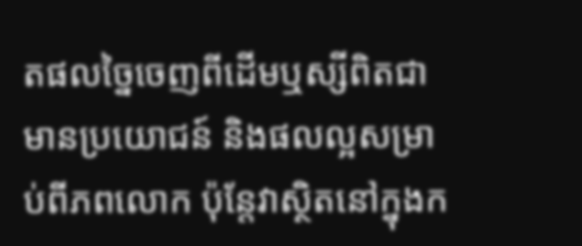តផលច្នៃចេញពីដើមឬស្សីពិតជាមានប្រយោជន៍ និងផលល្អសម្រាប់ពីភពលោក ប៉ុន្តែវាស្ថិតនៅក្នុងក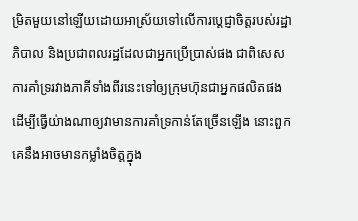ម្រិតមួយនៅឡើយដោយអាស្រ័យទៅលើការប្តេជ្ញាចិត្តរបស់រដ្ឋាភិបាល និងប្រជាពលរដ្ឋដែលជាអ្នកប្រើប្រាស់ផង ជាពិសេសការគាំទ្ររវាងភាគីទាំងពីរនេះទៅឲ្យក្រុមហ៊ុនជាអ្នកផលិតផង ដើម្បីធ្វើយ់ាងណាឲ្យវាមានការគាំទ្រកាន់តែច្រើនឡើង នោះពួកគេនឹងអាចមានកម្លាំងចិត្តក្នុង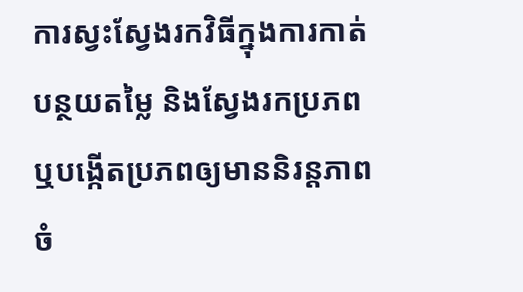ការស្វះស្វែងរកវិធីក្នុងការកាត់បន្ថយតម្លៃ និងស្វែងរកប្រភព ឬបង្កើតប្រភពឲ្យមាននិរន្តភាពចំ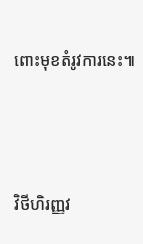ពោះមុខតំរូវការនេះ៕




វិថីហិរញ្ញវ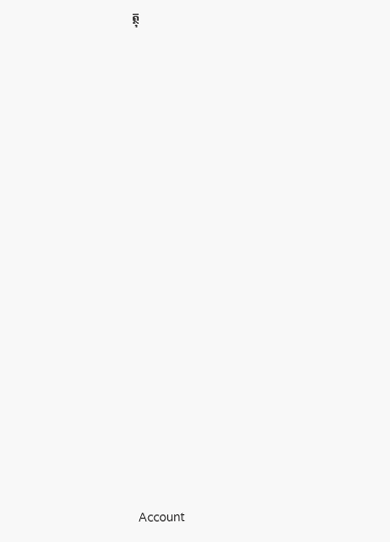ត្ថុ





















Account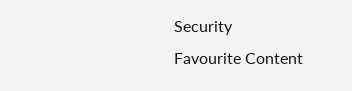Security
Favourite Content